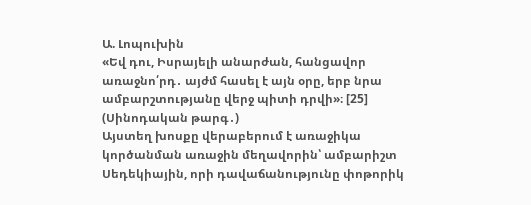Ա. Լոպուխին
«Եվ դու, Իսրայելի անարժան, հանցավոր առաջնո՛րդ․ այժմ հասել է այն օրը, երբ նրա ամբարշտությանը վերջ պիտի դրվի»։ [25] (Սինոդական թարգ․)
Այստեղ խոսքը վերաբերում է առաջիկա կործանման առաջին մեղավորին՝ ամբարիշտ Սեդեկիային, որի դավաճանությունը փոթորիկ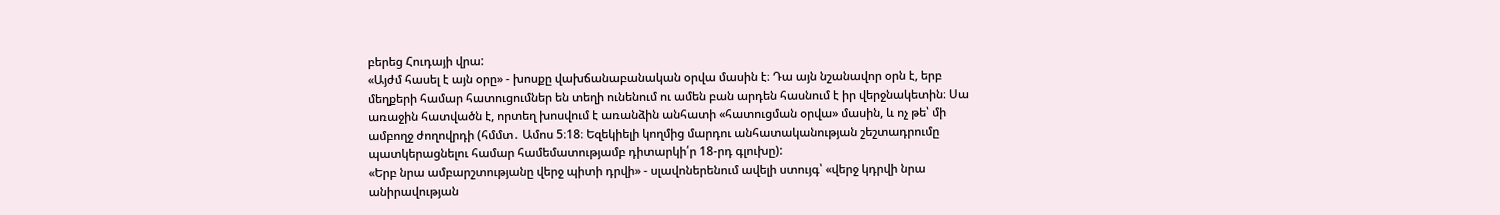բերեց Հուդայի վրա:
«Այժմ հասել է այն օրը» - խոսքը վախճանաբանական օրվա մասին է։ Դա այն նշանավոր օրն է, երբ մեղքերի համար հատուցումներ են տեղի ունենում ու ամեն բան արդեն հասնում է իր վերջնակետին։ Սա առաջին հատվածն է, որտեղ խոսվում է առանձին անհատի «հատուցման օրվա» մասին, և ոչ թե՝ մի ամբողջ ժողովրդի (հմմտ․ Ամոս 5։18։ Եզեկիելի կողմից մարդու անհատականության շեշտադրումը պատկերացնելու համար համեմատությամբ դիտարկի՛ր 18-րդ գլուխը):
«Երբ նրա ամբարշտությանը վերջ պիտի դրվի» - սլավոներենում ավելի ստույգ՝ «վերջ կդրվի նրա անիրավության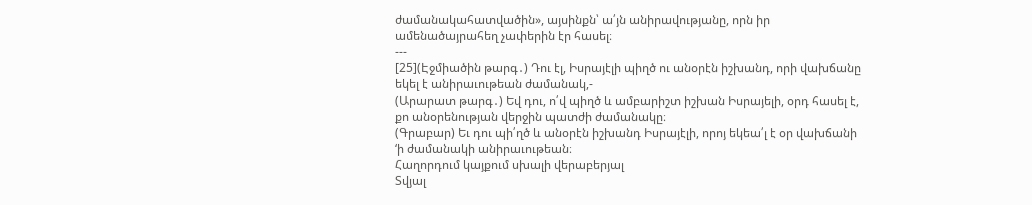ժամանակահատվածին», այսինքն՝ ա՛յն անիրավությանը, որն իր ամենածայրահեղ չափերին էր հասել։
---
[25](Էջմիածին թարգ․) Դու էլ, Իսրայէլի պիղծ ու անօրէն իշխանդ, որի վախճանը եկել է անիրաւութեան ժամանակ,-
(Արարատ թարգ․) Եվ դու, ո՛վ պիղծ և ամբարիշտ իշխան Իսրայելի, օրդ հասել է, քո անօրենության վերջին պատժի ժամանակը։
(Գրաբար) Եւ դու պի՛ղծ և անօրէն իշխանդ Իսրայէլի, որոյ եկեա՛լ է օր վախճանի ‘ի ժամանակի անիրաւութեան։
Հաղորդում կայքում սխալի վերաբերյալ
Տվյալ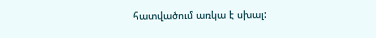հատվածում առկա է սխալ: